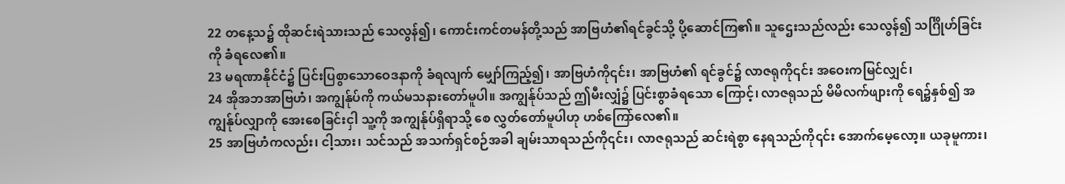22 တနေ့သ၌ ထိုဆင်းရဲသားသည် သေလွန်၍၊ ကောင်းကင်တမန်တို့သည် အာဗြဟံ၏ရင်ခွင်သို့ ပို့ဆောင်ကြ၏။ သူဌေးသည်လည်း သေလွန်၍ သင်္ဂြိုဟ်ခြင်းကို ခံရလေ၏။
23 မရဏာနိုင်ငံ၌ ပြင်းပြစွာသောဝေဒနာကို ခံရလျက် မျှော်ကြည့်၍၊ အာဗြဟံကို၎င်း၊ အာဗြဟံ၏ ရင်ခွင်၌ လာဇရုကို၎င်း အဝေးကမြင်လျှင်၊
24 အိုအဘအာဗြဟံ၊ အကျွန်ုပ်ကို ကယ်မသနားတော်မူပါ။ အကျွန်ုပ်သည် ဤမီးလျှံ၌ ပြင်းစွာခံရသော ကြောင့်၊ လာဇရုသည် မိမိလက်ဖျားကို ရေ၌နှစ်၍ အကျွန်ုပ်လျှာကို အေးစေခြင်းငှါ သူ့ကို အကျွန်ုပ်ရှိရာသို့ စေ လွှတ်တော်မူပါဟု ဟစ်ကြော်လေ၏။
25 အာဗြဟံကလည်း၊ ငါ့သား၊ သင်သည် အသက်ရှင်စဉ်အခါ ချမ်းသာရသည်ကို၎င်း၊ လာဇရုသည် ဆင်းရဲစွာ နေရသည်ကို၎င်း အောက်မေ့လော့။ ယခုမူကား၊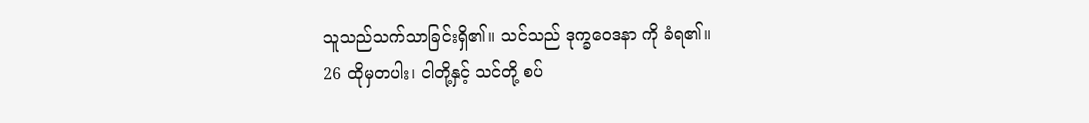သူသည်သက်သာခြင်းရှိ၏။ သင်သည် ဒုက္ခဝေဒနာ ကို ခံရ၏။
26 ထိုမှတပါး၊ ငါတို့နှင့် သင်တို့ စပ်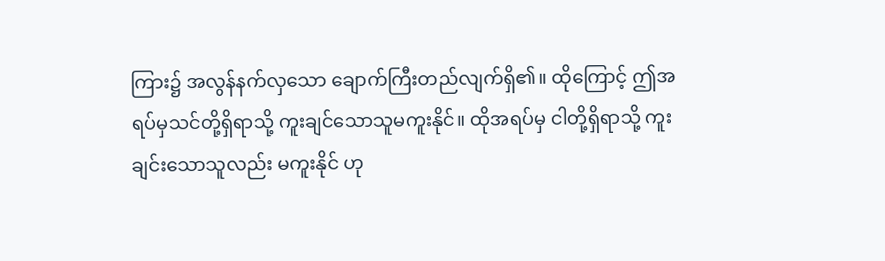ကြား၌ အလွန်နက်လှသော ချောက်ကြီးတည်လျက်ရှိ၏။ ထိုကြောင့် ဤအရပ်မှသင်တို့ရှိရာသို့ ကူးချင်သောသူမကူးနိုင်။ ထိုအရပ်မှ ငါတို့ရှိရာသို့ ကူးချင်းသောသူလည်း မကူးနိုင် ဟု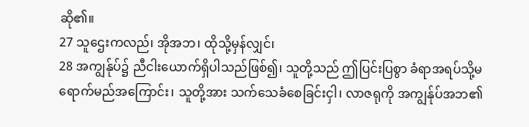ဆို၏။
27 သူဌေးကလည်၊ အိုအဘ၊ ထိုသို့မှန်လျှင်၊
28 အကျွန်ုပ်၌ ညီငါးယောက်ရှိပါသည်ဖြစ်၍၊ သူတို့သည် ဤပြင်းပြစွာ ခံရာအရပ်သို့မရောက်မည်အကြောင်း၊ သူတို့အား သက်သေခံစေခြင်းငှါ၊ လာဇရုကို အကျွန်ုပ်အဘ၏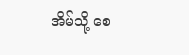အိမ်သို့ စေ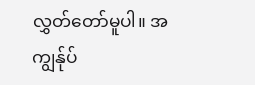လွှတ်တော်မူပါ။ အကျွန်ုပ်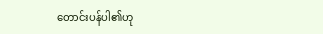တောင်းပန်ပါ၏ဟု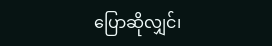ပြောဆိုလျှင်၊